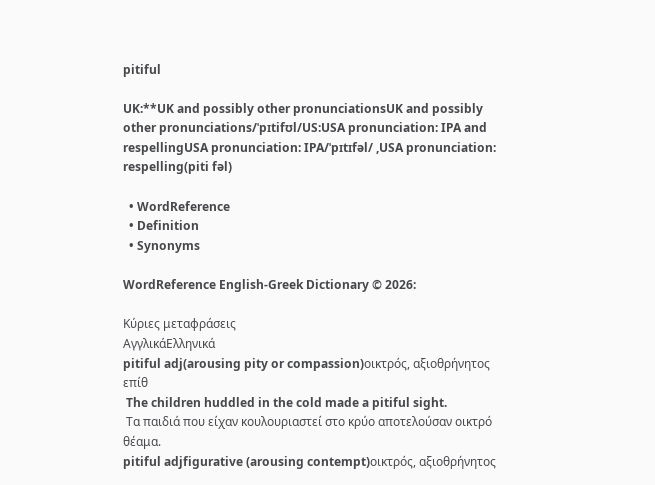pitiful

UK:**UK and possibly other pronunciationsUK and possibly other pronunciations/ˈpɪtifʊl/US:USA pronunciation: IPA and respellingUSA pronunciation: IPA/ˈpɪtɪfəl/ ,USA pronunciation: respelling(piti fəl)

  • WordReference
  • Definition
  • Synonyms

WordReference English-Greek Dictionary © 2026:

Κύριες μεταφράσεις
ΑγγλικάΕλληνικά
pitiful adj(arousing pity or compassion)οικτρός, αξιοθρήνητος επίθ
 The children huddled in the cold made a pitiful sight.
 Τα παιδιά που είχαν κουλουριαστεί στο κρύο αποτελούσαν οικτρό θέαμα.
pitiful adjfigurative (arousing contempt)οικτρός, αξιοθρήνητος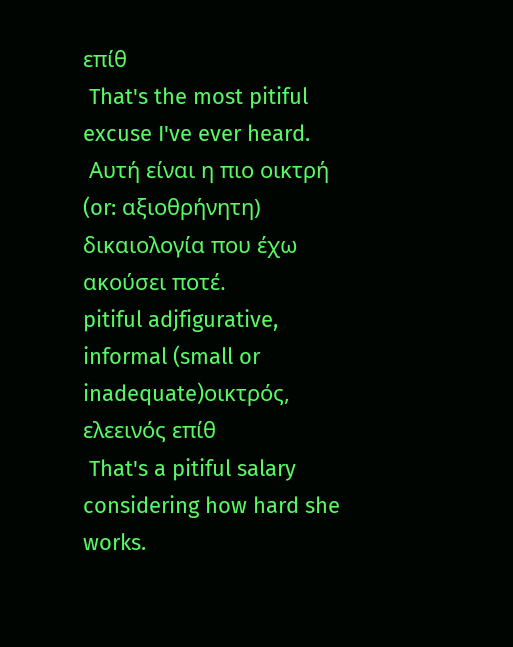επίθ
 That's the most pitiful excuse I've ever heard.
 Αυτή είναι η πιο οικτρή (or: αξιοθρήνητη) δικαιολογία που έχω ακούσει ποτέ.
pitiful adjfigurative, informal (small or inadequate)οικτρός, ελεεινός επίθ
 That's a pitiful salary considering how hard she works.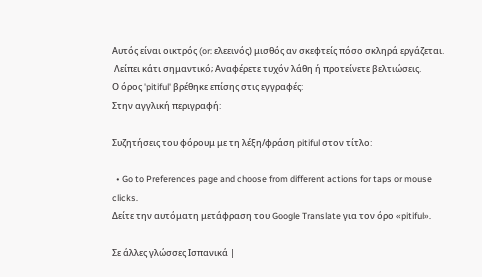Αυτός είναι οικτρός (or: ελεεινός) μισθός αν σκεφτείς πόσο σκληρά εργάζεται.
 Λείπει κάτι σημαντικό; Αναφέρετε τυχόν λάθη ή προτείνετε βελτιώσεις.
Ο όρος 'pitiful' βρέθηκε επίσης στις εγγραφές:
Στην αγγλική περιγραφή:

Συζητήσεις του φόρουμ με τη λέξη/φράση pitiful στον τίτλο:

  • Go to Preferences page and choose from different actions for taps or mouse clicks.
Δείτε την αυτόματη μετάφραση του Google Translate για τον όρο «pitiful».

Σε άλλες γλώσσες Ισπανικά |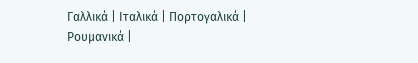Γαλλικά | Ιταλικά | Πορτογαλικά | Ρουμανικά |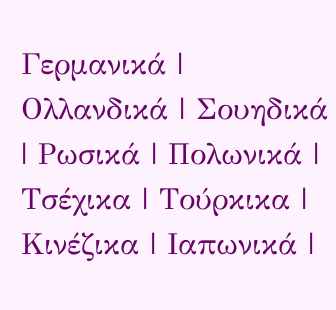Γερμανικά | Ολλανδικά | Σουηδικά | Ρωσικά | Πολωνικά | Τσέχικα | Τούρκικα | Κινέζικα | Ιαπωνικά |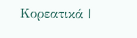Κορεατικά |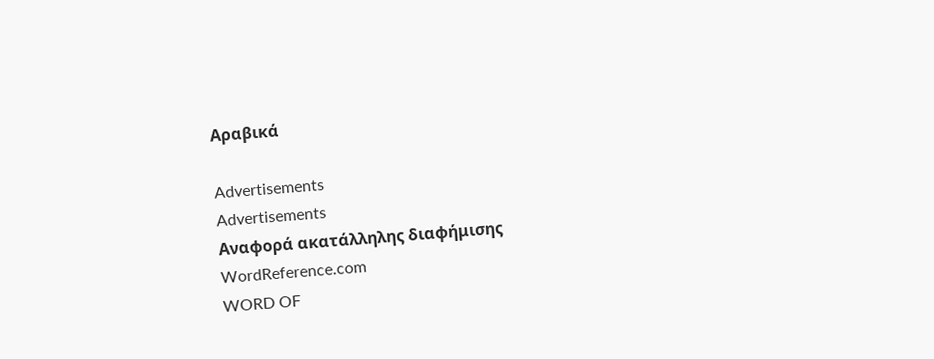Αραβικά

Advertisements
Advertisements
Αναφορά ακατάλληλης διαφήμισης
WordReference.com
WORD OF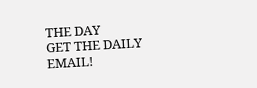THE DAY
GET THE DAILY EMAIL!